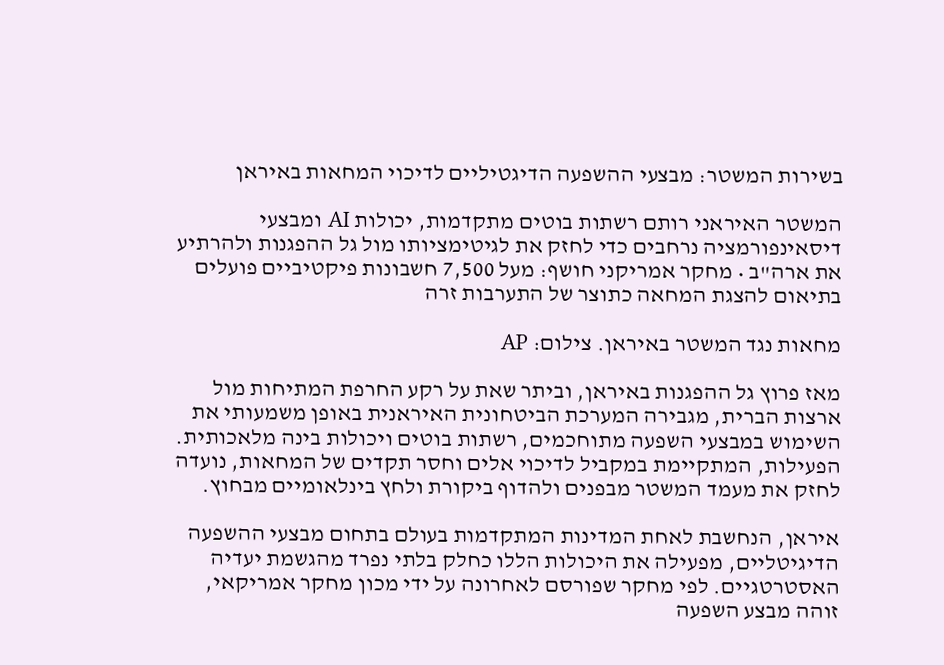בשירות המשטר: מבצעי ההשפעה הדיגטיליים לדיכוי המחאות באיראן

המשטר האיראני רותם רשתות בוטים מתקדמות, יכולות AI ומבצעי דיסאינפורמציה נרחבים כדי לחזק את לגיטימציותו מול גל ההפגנות ולהרתיע את ארה"ב • מחקר אמריקני חושף: מעל 7,500 חשבונות פיקטיביים פועלים בתיאום להצגת המחאה כתוצר של התערבות זרה

מחאות נגד המשטר באיראן. צילום: AP

מאז פרוץ גל ההפגנות באיראן, וביתר שאת על רקע החרפת המתיחות מול ארצות הברית, מגבירה המערכת הביטחונית האיראנית באופן משמעותי את השימוש במבצעי השפעה מתוחכמים, רשתות בוטים ויכולות בינה מלאכותית. הפעילות, המתקיימת במקביל לדיכוי אלים וחסר תקדים של המחאות, נועדה לחזק את מעמד המשטר מבפנים ולהדוף ביקורת ולחץ בינלאומיים מבחוץ.

איראן, הנחשבת לאחת המדינות המתקדמות בעולם בתחום מבצעי ההשפעה הדיגיטליים, מפעילה את היכולות הללו כחלק בלתי נפרד מהגשמת יעדיה האסטרטגיים. לפי מחקר שפורסם לאחרונה על ידי מכון מחקר אמריקאי, זוהה מבצע השפעה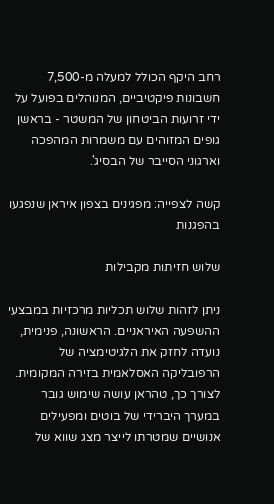רחב היקף הכולל למעלה מ-7,500 חשבונות פיקטיביים, המנוהלים בפועל על ידי זרועות הביטחון של המשטר - בראשן גופים המזוהים עם משמרות המהפכה וארגוני הסייבר של הבסיג'.

קשה לצפייה: מפגינים בצפון איראן שנפגעו בהפגנות

שלוש חזיתות מקבילות

ניתן לזהות שלוש תכליות מרכזיות במבצעי ההשפעה האיראניים. הראשונה, פנימית, נועדה לחזק את הלגיטימציה של הרפובליקה האסלאמית בזירה המקומית. לצורך כך, טהראן עושה שימוש גובר במערך היברידי של בוטים ומפעילים אנושיים שמטרתו לייצר מצג שווא של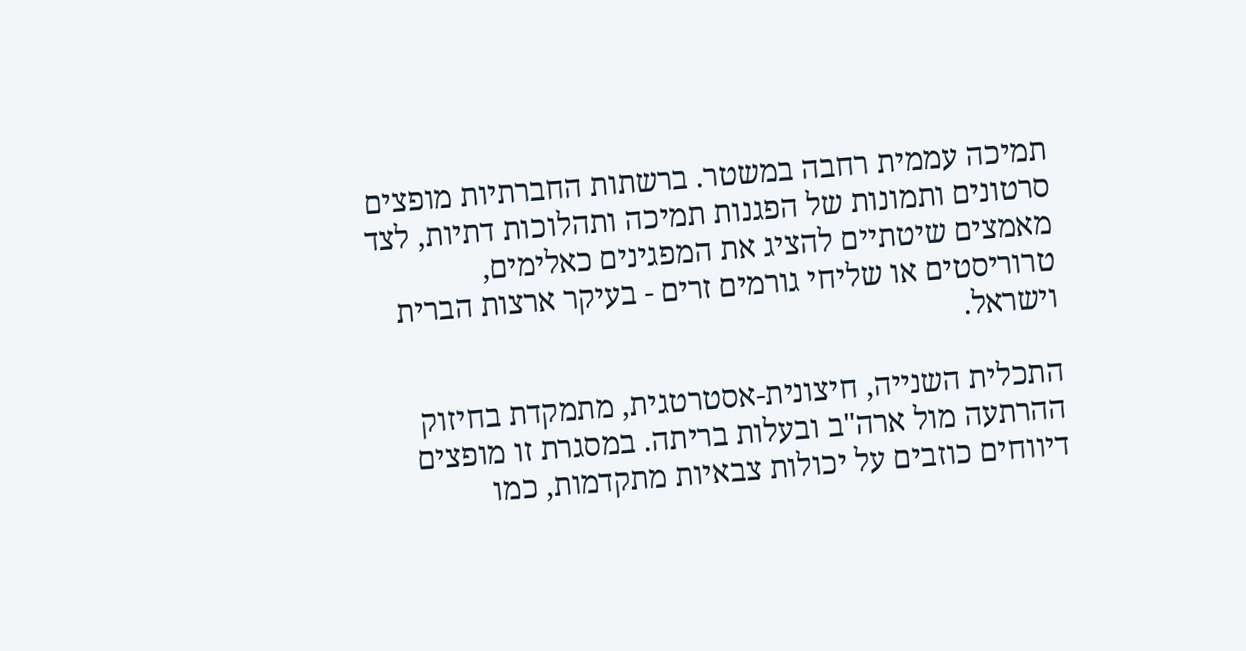תמיכה עממית רחבה במשטר. ברשתות החברתיות מופצים סרטונים ותמונות של הפגנות תמיכה ותהלוכות דתיות, לצד מאמצים שיטתיים להציג את המפגינים כאלימים, טרוריסטים או שליחי גורמים זרים - בעיקר ארצות הברית וישראל.

התכלית השנייה, חיצונית-אסטרטגית, מתמקדת בחיזוק ההרתעה מול ארה"ב ובעלות בריתה. במסגרת זו מופצים דיווחים כוזבים על יכולות צבאיות מתקדמות, כמו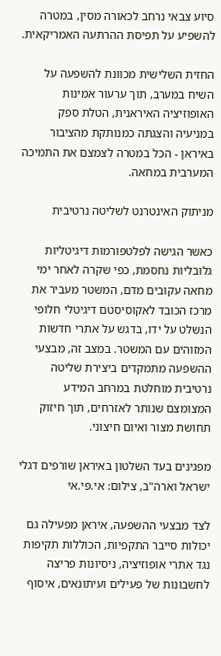סיוע צבאי נרחב לכאורה מסין, במטרה להשפיע על תפיסת ההרתעה האמריקאית.

החזית השלישית מכוונת להשפעה על השיח במערב, תוך ערעור אמינות האופוזיציה האיראנית, הטלת ספק במניעיה והצגתה כמנותקת מהציבור באיראן - הכל במטרה לצמצם את התמיכה המערבית במחאה.

מניתוק האינטרנט לשליטה נרטיבית

כאשר הגישה לפלטפורמות דיגיטליות גלובליות נחסמת, כפי שקרה לאחר ימי מחאה עקובים מדם, המשטר מעביר את מרכז הכובד לאקוסיסטם דיגיטלי חלופי הנשלט על ידו, בדגש על אתרי חדשות המזוהים עם המשטר. במצב זה, מבצעי ההשפעה מתמקדים ביצירת שליטה נרטיבית מוחלטת במרחב המידע המצומצם שנותר לאזרחים, תוך חיזוק תחושת מצור ואיום חיצוני.

מפגינים בעד השלטון באיראן שורפים דגלי ישראל וארה"ב, צילום: אי.פי.אי

לצד מבצעי ההשפעה, איראן מפעילה גם יכולות סייבר התקפיות, הכוללות תקיפות נגד אתרי אופוזיציה, ניסיונות פריצה לחשבונות של פעילים ועיתונאים, איסוף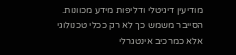מודיעין דיגיטלי ודליפות מידע מכוונות. הסייבר משמש כך לא רק ככלי טכנולוגי אלא כמרכיב אינטגרלי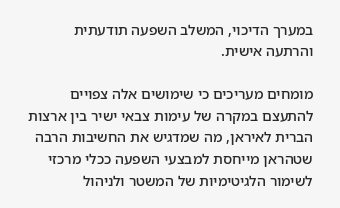במערך הדיכוי, המשלב השפעה תודעתית והרתעה אישית.

מומחים מעריכים כי שימושים אלה צפויים להתעצם במקרה של עימות צבאי ישיר בין ארצות הברית לאיראן, מה שמדגיש את החשיבות הרבה שטהראן מייחסת למבצעי השפעה ככלי מרכזי לשימור הלגיטימיות של המשטר ולניהול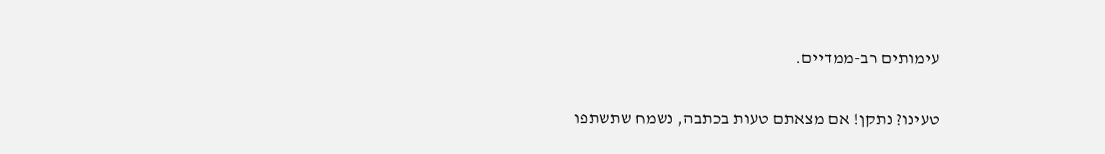עימותים רב-ממדיים.

טעינו? נתקן! אם מצאתם טעות בכתבה, נשמח שתשתפו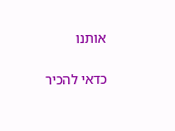אותנו

כדאי להכיר